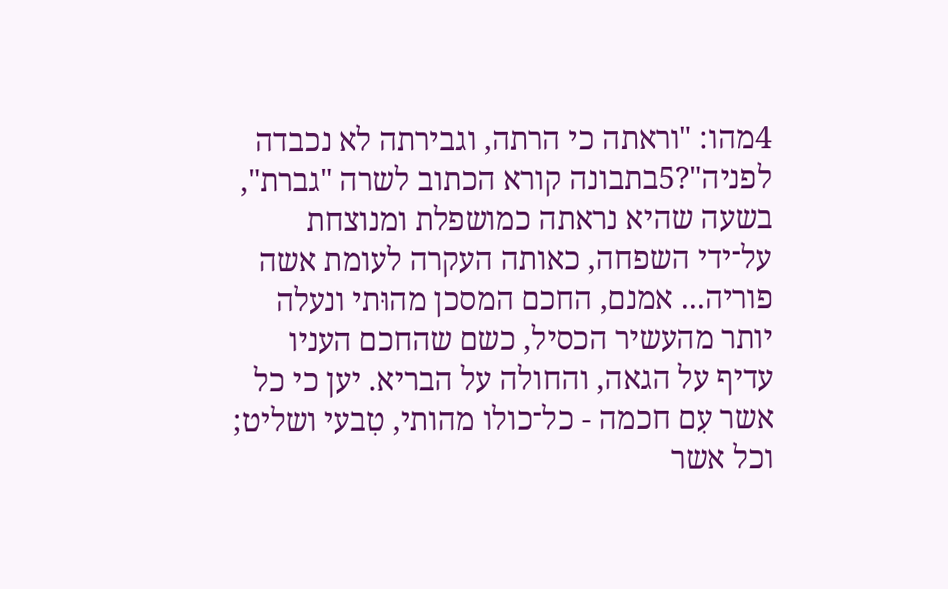4מהו: "וראתה כי הרתה, וגבירתה לא נכבדה לפניה"?5בתבונה קורא הכתוב לשרה "גברת", בשעה שהיא נראתה כמושפלת ומנוצחת על־ידי השפחה, כאותה העקרה לעומת אשה פוריה... אמנם, החכם המסכן מהוּתי ונעלה יותר מהעשיר הכסיל, כשם שהחכם העניו עדיף על הגאה, והחולה על הבריא. יען כי כל אשר עִם חכמה - כל־כולו מהותי, טִבעי ושליט; וכל אשר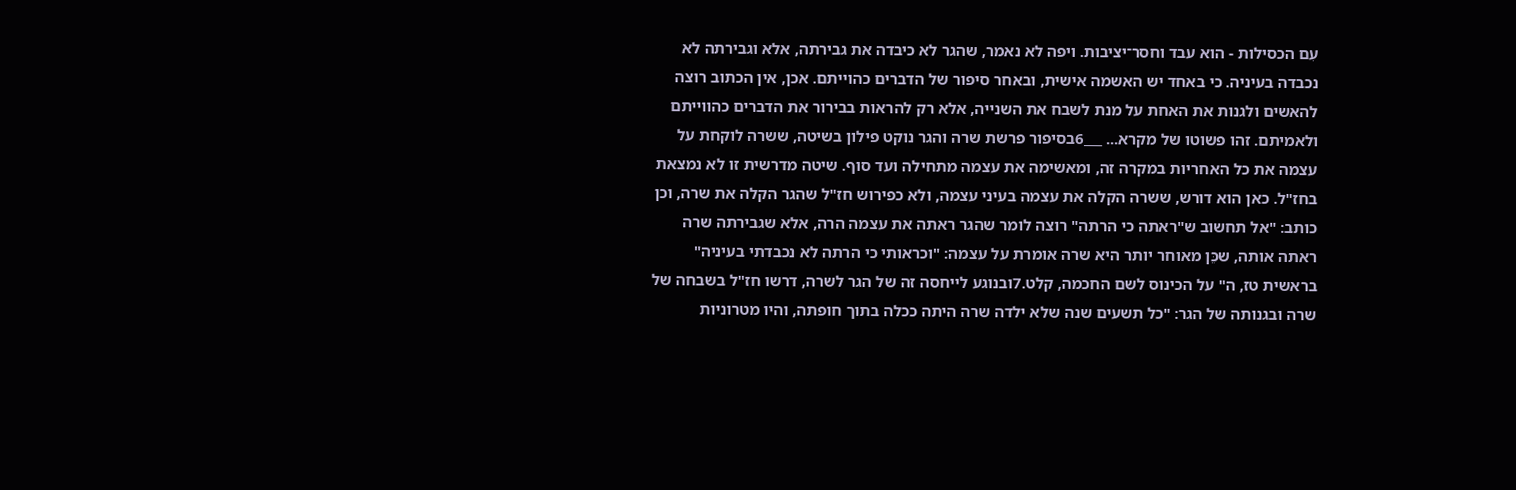עִם הכסילות - הוא עבד וחסר־יציבות. ויפה לא נאמר, שהגר לא כיבדה את גבירתה, אלא וגבירתה לא נכבדה בעיניה. כי באחד יש האשמה אישית, ובאחר סיפור של הדברים כהוייתם. אכן, אין הכתוב רוצה להאשים ולגנות את האחת על מנת לשבח את השנייה, אלא רק להראות בבירור את הדברים כהווייתם ולאמיתם. זהו פשוטו של מקרא... ___6בסיפור פרשת שרה והגר נוקט פילון בשיטה, ששרה לוקחת על עצמה את כל האחריות במקרה זה, ומאשימה את עצמה מתחילה ועד סוף. שיטה מדרשית זו לא נמצאת בחז"ל. כאן הוא דורש, ששרה הקלה את עצמה בעיני עצמה, ולא כפירוש חז"ל שהגר הקלה את שרה, וכן כותב: "אל תחשוב ש"ראתה כי הרתה" רוצה לומר שהגר ראתה את עצמה הרה, אלא שגבירתה שרה ראתה אותה, שכֵּן מאוחר יותר היא שרה אומרת על עצמה: "וכראותי כי הרתה לא נכבדתי בעיניה" בראשית טז, ה" על הכינוס לשם החכמה, קלט.7ובנוגע לייחסה זה של הגר לשרה, דרשו חז"ל בשבחה של שרה ובגנותה של הגר: "כל תשעים שנה שלא ילדה שרה היתה ככלה בתוך חופתה, והיו מטרוניות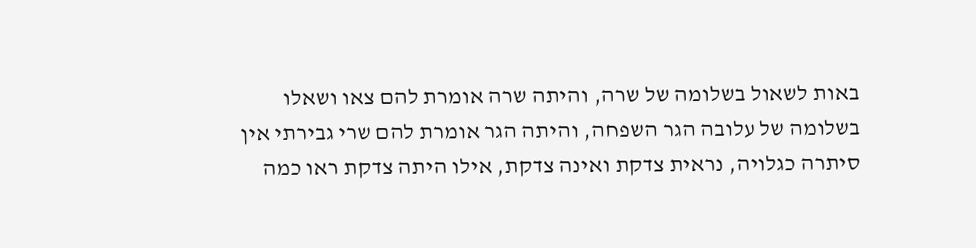באות לשאול בשלומה של שרה, והיתה שרה אומרת להם צאו ושאלו בשלומה של עלובה הגר השפחה, והיתה הגר אומרת להם שרי גבירתי אין סיתרה כגלויה, נראית צדקת ואינה צדקת, אילו היתה צדקת ראו כמה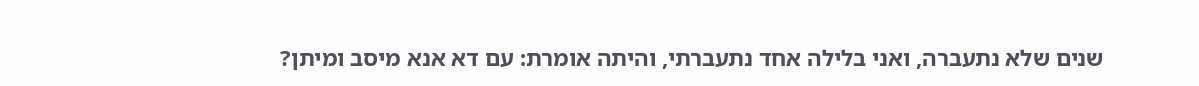שנים שלא נתעברה, ואני בלילה אחד נתעברתי, והיתה אומרת: עם דא אנא מיסב ומיתן?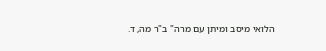הלואי מיסב ומיתן עם מרה" ב"ר מה, ד.